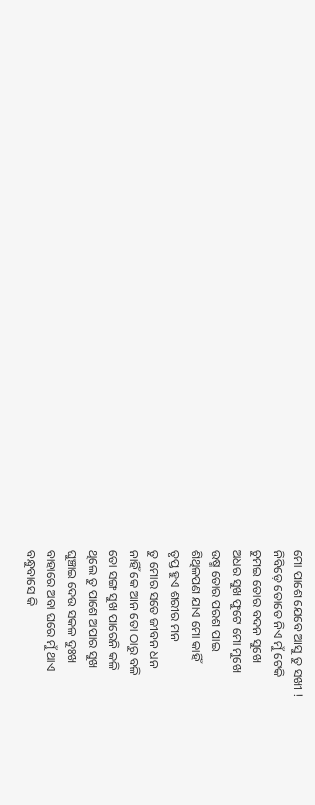ମୋ ପାଶେ ଯେବେ ଆସୁ ତୁ ସଖୀ !
ନିବିଡ଼େ ତୋତେ ନିଏ ମୁଁ ଟେକି
ଚୁମଇ ତୋର ବଦନ ସୁଖେ
ଅଧର ସୁଖ ଫୁଟେ ମୋ ମୁଖେ
ଉଷ୍ମ ତୋର ପରଶ ପାଇ
ଶିଥିଳପଣ ଯାଏ ମୋ କାହିଁ
ତୃପ୍ତ ହୁଏ ଶରୀର ମନ
ତୁ ମୋର ସତେ ଜୀବନ ଧନ
ନାହିଁ କେ ଆନ ତୋ ଠାରୁ ବଳି
ତୋ ସଙ୍ଗ ସୁଖ ପାରେନି କଳି
ଥିଲେ ତୁ ପାଶେ ଅପାର ସୁଖ
ଘୁଞ୍ଚାଇ ଦେଉ ସକଳ ଦୁଃଖ
ବାହାରେ ଅବା ଘରେ ମୁଁ ଥାଏ
ବନ୍ଧୁବାସେ କି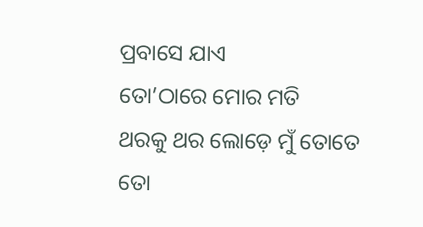ପ୍ରବାସେ ଯାଏ
ତୋ’ଠାରେ ମୋର ମତି
ଥରକୁ ଥର ଲୋଡ଼େ ମୁଁ ତୋତେ
ତୋ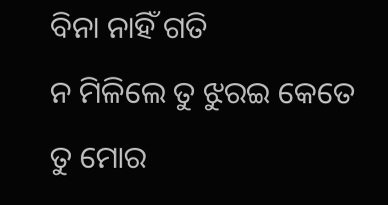ବିନା ନାହିଁ ଗତି
ନ ମିଳିଲେ ତୁ ଝୁରଇ କେତେ
ତୁ ମୋର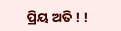ପ୍ରିୟ ଅତି ! !